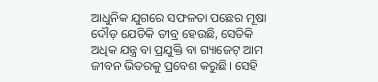ଆଧୁନିକ ଯୁଗରେ ସଫଳତା ପଛେର ମୂଷା ଦୌଡ଼ ଯେତିକି ତୀବ୍ର ହେଉଛି, ସେତିକି ଅଧିକ ଯନ୍ତ୍ର ବା ପ୍ରଯୁକ୍ତି ବା ଗ୍ୟାଜେଟ୍ ଆମ ଜୀବନ ଭିତରକୁ ପ୍ରବେଶ କରୁଛି। ସେହି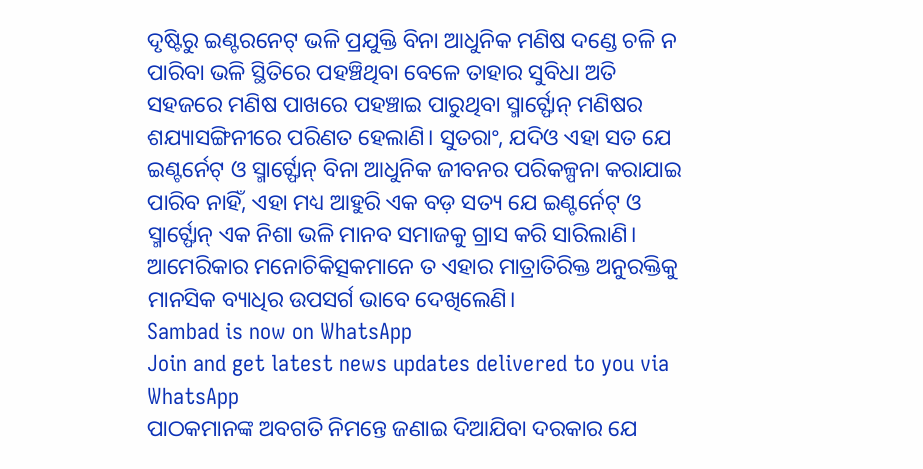ଦୃଷ୍ଟିରୁ ଇଣ୍ଟରନେଟ୍ ଭଳି ପ୍ରଯୁକ୍ତି ବିନା ଆଧୁନିକ ମଣିଷ ଦଣ୍ଡେ ଚଳି ନ ପାରିବା ଭଳି ସ୍ଥିତିରେ ପହଞ୍ଚିଥିବା ବେଳେ ତାହାର ସୁବିଧା ଅତି ସହଜରେ ମଣିଷ ପାଖରେ ପହଞ୍ଚାଇ ପାରୁଥିବା ସ୍ମାର୍ଟ୍ଫୋନ୍ ମଣିଷର ଶଯ୍ୟାସଙ୍ଗିନୀରେ ପରିଣତ ହେଲାଣି। ସୁତରାଂ, ଯଦିଓ ଏହା ସତ ଯେ ଇଣ୍ଟର୍ନେଟ୍ ଓ ସ୍ମାର୍ଟ୍ଫୋନ୍ ବିନା ଆଧୁନିକ ଜୀବନର ପରିକଳ୍ପନା କରାଯାଇ ପାରିବ ନାହିଁ, ଏହା ମଧ୍ୟ ଆହୁରି ଏକ ବଡ଼ ସତ୍ୟ ଯେ ଇଣ୍ଟର୍ନେଟ୍ ଓ ସ୍ମାର୍ଟ୍ଫୋନ୍ ଏକ ନିଶା ଭଳି ମାନବ ସମାଜକୁ ଗ୍ରାସ କରି ସାରିଲାଣି। ଆମେରିକାର ମନୋଚିକିତ୍ସକମାନେ ତ ଏହାର ମାତ୍ରାତିରିକ୍ତ ଅନୁରକ୍ତିକୁ ମାନସିକ ବ୍ୟାଧିର ଉପସର୍ଗ ଭାବେ ଦେଖିଲେଣି।
Sambad is now on WhatsApp
Join and get latest news updates delivered to you via WhatsApp
ପାଠକମାନଙ୍କ ଅବଗତି ନିମନ୍ତେ ଜଣାଇ ଦିଆଯିବା ଦରକାର ଯେ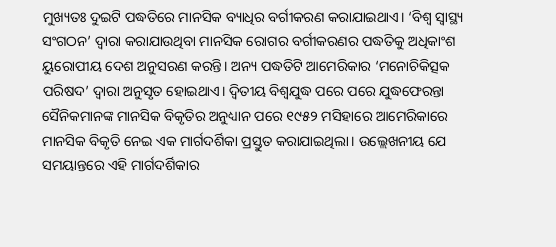ମୁଖ୍ୟତଃ ଦୁଇଟି ପଦ୍ଧତିରେ ମାନସିକ ବ୍ୟାଧିର ବର୍ଗୀକରଣ କରାଯାଇଥାଏ। ‘ବିଶ୍ୱ ସ୍ୱାସ୍ଥ୍ୟ ସଂଗଠନ’ ଦ୍ବାରା କରାଯାଉଥିବା ମାନସିକ ରୋଗର ବର୍ଗୀକରଣର ପଦ୍ଧତିକୁ ଅଧିକାଂଶ ୟୁରୋପୀୟ ଦେଶ ଅନୁସରଣ କରନ୍ତି। ଅନ୍ୟ ପଦ୍ଧତିଟି ଆମେରିକାର ‘ମନୋଚିକିତ୍ସକ ପରିଷଦ’ ଦ୍ବାରା ଅନୁସୃତ ହୋଇଥାଏ। ଦ୍ୱିତୀୟ ବିଶ୍ୱଯୁଦ୍ଧ ପରେ ପରେ ଯୁଦ୍ଧଫେରନ୍ତା ସୈନିକମାନଙ୍କ ମାନସିକ ବିକୃତିର ଅନୁଧ୍ୟାନ ପରେ ୧୯୫୨ ମସିହାରେ ଆମେରିକାରେ ମାନସିକ ବିକୃତି ନେଇ ଏକ ମାର୍ଗଦର୍ଶିକା ପ୍ରସ୍ତୁତ କରାଯାଇଥିଲା। ଉଲ୍ଲେଖନୀୟ ଯେ ସମୟାନ୍ତରେ ଏହି ମାର୍ଗଦର୍ଶିକାର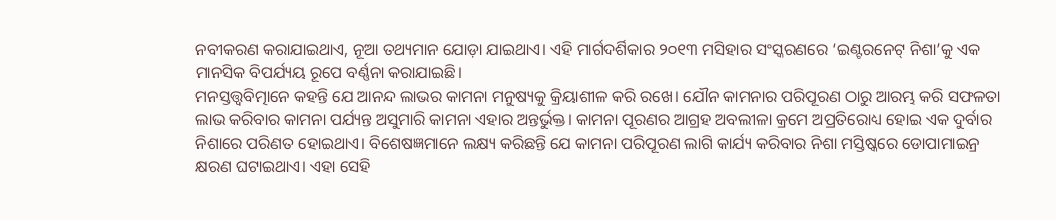ନବୀକରଣ କରାଯାଇଥାଏ, ନୂଆ ତଥ୍ୟମାନ ଯୋଡ଼ା ଯାଇଥାଏ। ଏହି ମାର୍ଗଦର୍ଶିକାର ୨୦୧୩ ମସିହାର ସଂସ୍କରଣରେ ‘ଇଣ୍ଟରନେଟ୍ ନିଶା’କୁ ଏକ ମାନସିକ ବିପର୍ଯ୍ୟୟ ରୂପେ ବର୍ଣ୍ଣନା କରାଯାଇଛି।
ମନସ୍ତତ୍ତ୍ବବିତ୍ମାନେ କହନ୍ତି ଯେ ଆନନ୍ଦ ଲାଭର କାମନା ମନୁଷ୍ୟକୁ କ୍ରିୟାଶୀଳ କରି ରଖେ। ଯୌନ କାମନାର ପରିପୂରଣ ଠାରୁ ଆରମ୍ଭ କରି ସଫଳତା ଲାଭ କରିବାର କାମନା ପର୍ଯ୍ୟନ୍ତ ଅସୁମାରି କାମନା ଏହାର ଅନ୍ତର୍ଭୁକ୍ତ। କାମନା ପୂରଣର ଆଗ୍ରହ ଅବଲୀଳା କ୍ରମେ ଅପ୍ରତିରୋଧ୍ୟ ହୋଇ ଏକ ଦୁର୍ବାର ନିଶାରେ ପରିଣତ ହୋଇଥାଏ। ବିଶେଷଜ୍ଞମାନେ ଲକ୍ଷ୍ୟ କରିଛନ୍ତି ଯେ କାମନା ପରିପୂରଣ ଲାଗି କାର୍ଯ୍ୟ କରିବାର ନିଶା ମସ୍ତିଷ୍କରେ ଡୋପାମାଇନ୍ର କ୍ଷରଣ ଘଟାଇଥାଏ। ଏହା ସେହି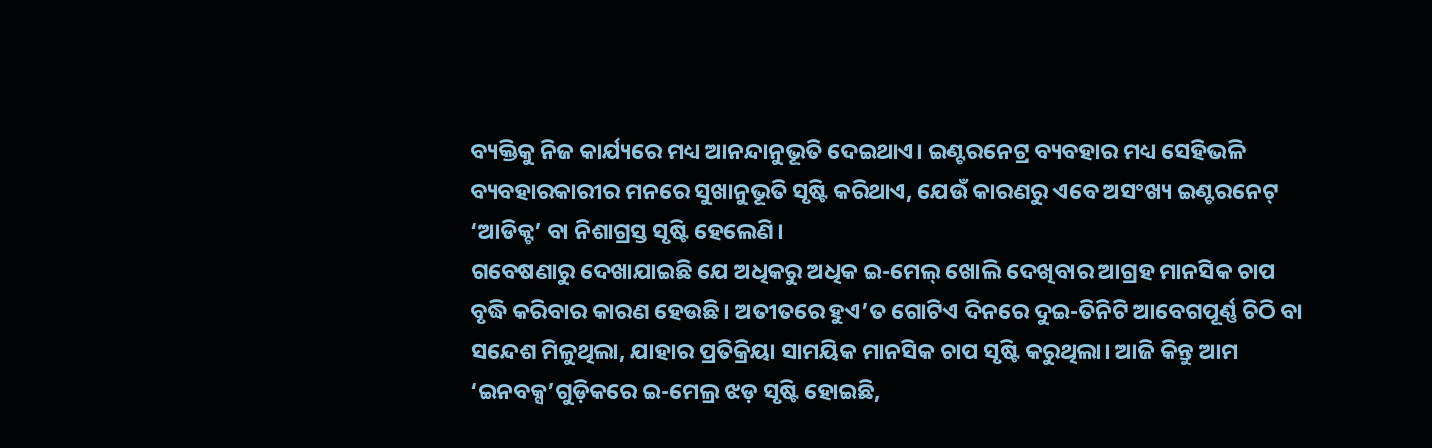ବ୍ୟକ୍ତିକୁ ନିଜ କାର୍ଯ୍ୟରେ ମଧ୍ୟ ଆନନ୍ଦାନୁଭୂତି ଦେଇଥାଏ। ଇଣ୍ଟରନେଟ୍ର ବ୍ୟବହାର ମଧ୍ୟ ସେହିଭଳି ବ୍ୟବହାରକାରୀର ମନରେ ସୁଖାନୁଭୂତି ସୃଷ୍ଟି କରିଥାଏ, ଯେଉଁ କାରଣରୁ ଏବେ ଅସଂଖ୍ୟ ଇଣ୍ଟରନେଟ୍ ‘ଆଡିକ୍ଟ’ ବା ନିଶାଗ୍ରସ୍ତ ସୃଷ୍ଟି ହେଲେଣି।
ଗବେଷଣାରୁ ଦେଖାଯାଇଛି ଯେ ଅଧିକରୁ ଅଧିକ ଇ-ମେଲ୍ ଖୋଲି ଦେଖିବାର ଆଗ୍ରହ ମାନସିକ ଚାପ ବୃଦ୍ଧି କରିବାର କାରଣ ହେଉଛି। ଅତୀତରେ ହୁଏ’ତ ଗୋଟିଏ ଦିନରେ ଦୁଇ-ତିନିଟି ଆବେଗପୂର୍ଣ୍ଣ ଚିଠି ବା ସନ୍ଦେଶ ମିଳୁଥିଲା, ଯାହାର ପ୍ରତିକ୍ରିୟା ସାମୟିକ ମାନସିକ ଚାପ ସୃଷ୍ଟି କରୁଥିଲା। ଆଜି କିନ୍ତୁ ଆମ ‘ଇନବକ୍ସ’ଗୁଡ଼ିକରେ ଇ-ମେଲ୍ର ଝଡ଼ ସୃଷ୍ଟି ହୋଇଛି,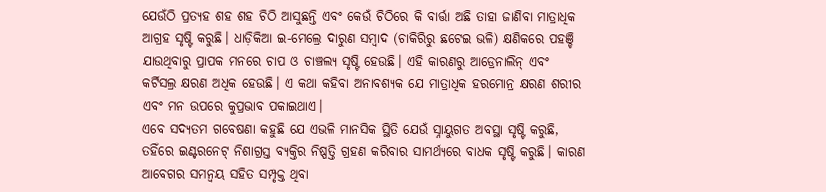ଯେଉଁଠି ପ୍ରତ୍ୟହ ଶହ ଶହ ଚିଠି ଆସୁଛନ୍ତି ଏବଂ କେଉଁ ଚିଠିରେ କି ବାର୍ତ୍ତା ଅଛି ତାହା ଜାଣିବା ମାତ୍ରାଧିକ ଆଗ୍ରହ ସୃଷ୍ଟି କରୁଛି। ଧାଡ଼ିକିଆ ଇ-ମେଲ୍ରେ ଦାରୁଣ ସମ୍ବାଦ (ଚାକିରିରୁ ଛଟେଇ ଭଳି) କ୍ଷଣିକରେ ପହଞ୍ଚି ଯାଉଥିବାରୁ ପ୍ରାପକ ମନରେ ଚାପ ଓ ଚାଞ୍ଚଲ୍ୟ ସୃଷ୍ଟି ହେଉଛି। ଏହି କାରଣରୁ ଆଡ୍ରେନାଲିନ୍ ଏବଂ କର୍ଟିସଲ୍ର କ୍ଷରଣ ଅଧିକ ହେଉଛି। ଏ କଥା କହିବା ଅନାବଶ୍ୟକ ଯେ ମାତ୍ରାଧିକ ହରମୋନ୍ର କ୍ଷରଣ ଶରୀର ଏବଂ ମନ ଉପରେ କୁପ୍ରଭାବ ପକାଇଥାଏ।
ଏବେ ସଦ୍ୟତମ ଗବେଷଣା କହୁଛି ଯେ ଏଭଳି ମାନସିକ ସ୍ଥିତି ଯେଉଁ ସ୍ନାୟୁଗତ ଅବସ୍ଥା ସୃଷ୍ଟି କରୁଛି, ତହିଁରେ ଇଣ୍ଟରନେଟ୍ ନିଶାଗ୍ରସ୍ତ ବ୍ୟକ୍ତିର ନିଷ୍ପତ୍ତି ଗ୍ରହଣ କରିବାର ସାମର୍ଥ୍ୟରେ ବାଧକ ସୃଷ୍ଟି କରୁଛି। କାରଣ ଆବେଗର ସମନ୍ୱୟ ସହିତ ସମ୍ପୃକ୍ତ ଥିବା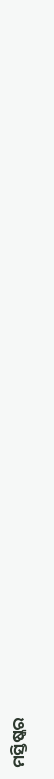ମସ୍ତିଷ୍କର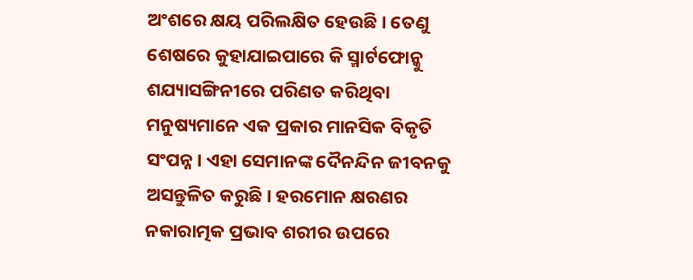ଅଂଶରେ କ୍ଷୟ ପରିଲକ୍ଷିତ ହେଉଛି। ତେଣୁ ଶେଷରେ କୁହାଯାଇପାରେ କି ସ୍ମାର୍ଟଫୋନ୍କୁ ଶଯ୍ୟାସଙ୍ଗିନୀରେ ପରିଣତ କରିଥିବା ମନୁଷ୍ୟମାନେ ଏକ ପ୍ରକାର ମାନସିକ ବିକୃତି ସଂପନ୍ନ। ଏହା ସେମାନଙ୍କ ଦୈନନ୍ଦିନ ଜୀବନକୁ ଅସନ୍ତୁଳିତ କରୁଛି। ହରମୋନ କ୍ଷରଣର ନକାରାତ୍ମକ ପ୍ରଭାବ ଶରୀର ଉପରେ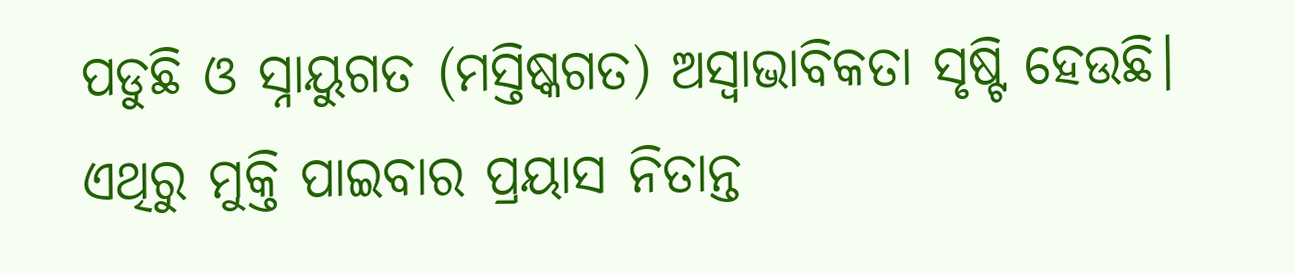ପଡୁଛି ଓ ସ୍ନାୟୁଗତ (ମସ୍ତିଷ୍କଗତ) ଅସ୍ୱାଭାବିକତା ସୃଷ୍ଟି ହେଉଛି। ଏଥିରୁ ମୁକ୍ତି ପାଇବାର ପ୍ରୟାସ ନିତାନ୍ତ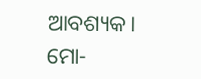ଆବଶ୍ୟକ।
ମୋ-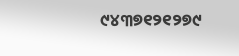୯୪୩୭୧୨୧୨୭୯